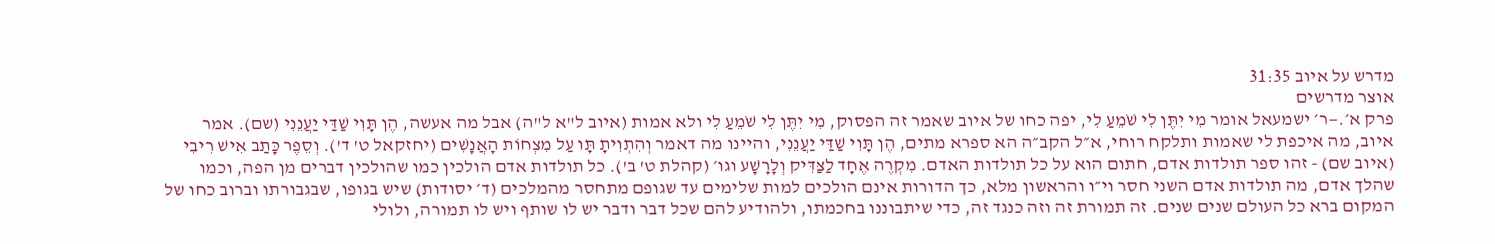מדרש על איוב 31:35
אוצר מדרשים
פרק א׳.—ר׳ ישמעאל אומר מִי יִתֶּן לִי שֹׁמֵעַ לִי, יפה כחו של איוב שאמר זה הפסוק, מִי יִתֶּן לִי שֹׁמֵעַ לִי ולא אמות (איוב ל"א ל"ה) אבל מה אעשה, הֶן תָּוִי שַׁדַּי יַעֲנֵנִי (שם). אמר איוב, מה איכפת לי שאמות ותלקח רוחי, א״ל הקב״ה הא ספרא מתים, הֶן תָּוִי שַׁדַּי יַעֲנֵנִי, והיינו מה דאמר וְהִתְוִיתָ תָּו עַל מִצְחוֹת הָאֲנָשִׁים (יחזקאל ט' ד'). וְסֵפֶר כָּתַב אִישׁ רִיבִי (איוב שם) - זהו ספר תולדות אדם, חתום הוא על כל תולדות האדם. מִקְרֶה אֶחָד לַצַּדִּיק וְלָרָשָׁע וגו׳ (קהלת ט' ב'). כל תולדות אדם הולכין כמו שהולכין דברים מן הפה, וכמו שהלך אדם, מה תולדות אדם השני חסר וי״ו והראשון מלא, כך הדורות אינם הולכים למות שלימים עד שגופם מתחסר מהמלכים (ד׳ יסודות) שיש בגופו, שבגבורתו וברוב כחו של המקום ברא כל העולם שנים שנים. זה תמורת זה וזה כנגד זה, כדי שיתבוננו בחכמתו, ולהודיע להם שכל דבר ודבר יש לו שותף ויש לו תמורה, ולולי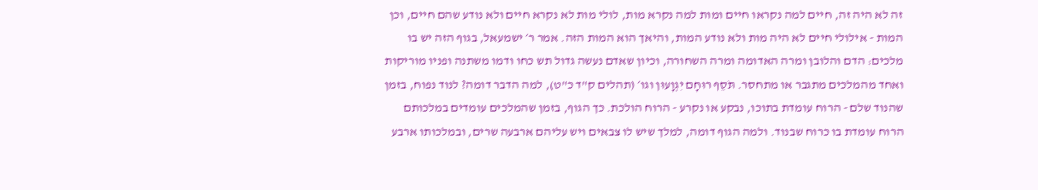זה לא היה זה, חיים למה נקראו חיים ומות למה נקרא מות, לולי מות לא נקרא חיים ולא נודע שהם חיים, וכן המות - אילולי חיים לא היה מות ולא נודע המות, והיאך הוא המות הזה. אמר ר׳ ישמעאל, בגוף הזה יש בו מלכים: הדם והלובן ומרה האדומה ומרה השחורה, וכיון שאדם נעשה גדול תש כחו ודמו משתנה ופניו מוריקות ואחד מהמלכים מתגבר או מתחסר. תֹּסֵף רוּחָם יִגְוָעוּן וגו׳ (תהלים ק"ד כ"ט), למה הדבר דומה? לנוד נפוח, בזמן שהנוד שלם - הרוח עומדת בתוכו, נבקע או נקרע - הרוח הולכת. כך הגוף, בזמן שהמלכים עומדים במלכותם הרוח עומדת בו כרוח שבנוד. ולמה הגוף דומה, למלך שיש לו צבאים ויש עליהם ארבעה שרים, ובמלכותו ארבע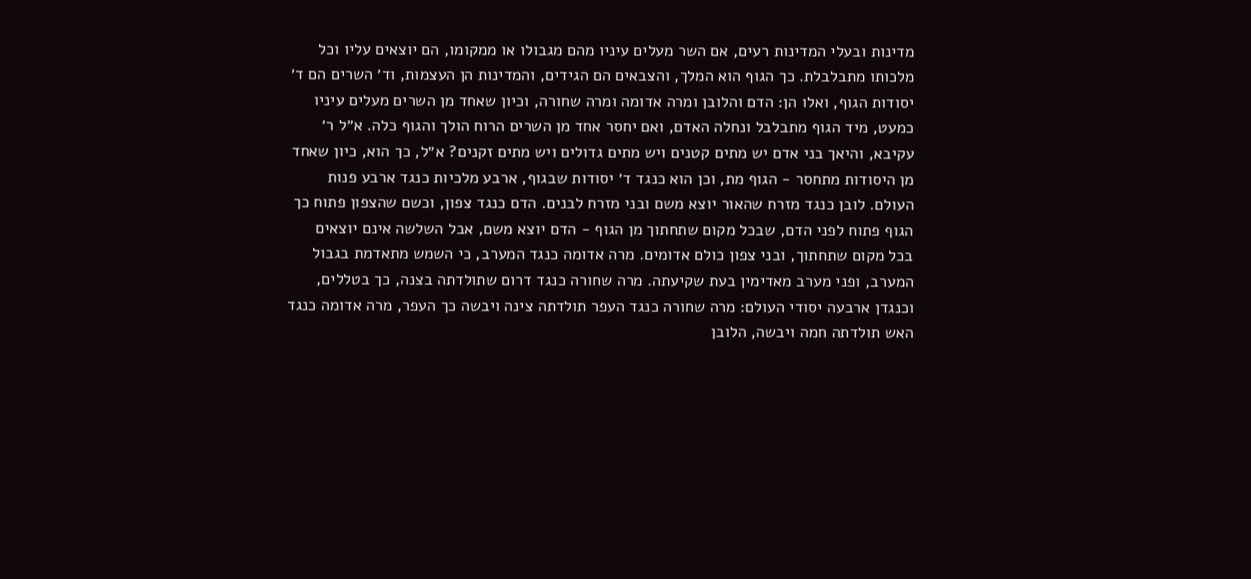מדינות ובעלי המדינות רעים, אם השר מעלים עיניו מהם מגבולו או ממקומו, הם יוצאים עליו וכל מלכותו מתבלבלת. כך הגוף הוא המלך, והצבאים הם הגידים, והמדינות הן העצמות, וד׳ השרים הם ד׳ יסודות הגוף, ואלו הן: הדם והלובן ומרה אדומה ומרה שחורה, וכיון שאחד מן השרים מעלים עיניו כמעט, מיד הגוף מתבלבל ונחלה האדם, ואם יחסר אחד מן השרים הרוח הולך והגוף כלה. א״ל ר׳ עקיבא, והיאך בני אדם יש מתים קטנים ויש מתים גדולים ויש מתים זקנים? א״ל, כך הוא, כיון שאחד מן היסודות מתחסר - הגוף מת, וכן הוא כנגד ד׳ יסודות שבגוף, ארבע מלכיות כנגד ארבע פנות העולם. לובן כנגד מזרח שהאור יוצא משם ובני מזרח לבנים. הדם כנגד צפון, וכשם שהצפון פתוח כך הגוף פתוח לפני הדם, שבכל מקום שתחתוך מן הגוף - הדם יוצא משם, אבל השלשה אינם יוצאים בכל מקום שתחתוך, ובני צפון כולם אדומים. מרה אדומה כנגד המערב, כי השמש מתאדמת בגבול המערב, ופני מערב מאדימין בעת שקיעתה. מרה שחורה כנגד דרום שתולדתה בצנה, כך בטללים, וכנגדן ארבעה יסודי העולם: מרה שחורה כנגד העפר תולדתה צינה ויבשה כך העפר, מרה אדומה כנגד האש תולדתה חמה ויבשה, הלובן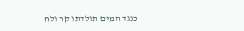כנגד המים תולדתו קר ולח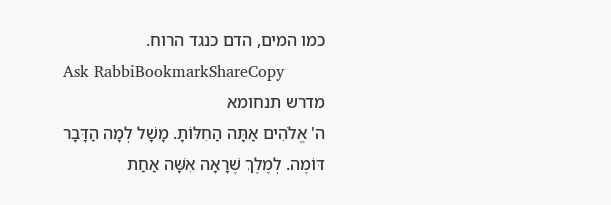כמו המים, הדם כנגד הרוח.
Ask RabbiBookmarkShareCopy
מדרש תנחומא
ה' אֱלֹהִים אַתָּה הַחִלּוֹתָ. מָשָׁל לְמָה הַדָּבָר דּוֹמֶה. לְמֶלֶךְ שֶׁרָאָה אִשָּׁה אַחַת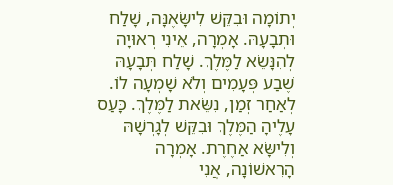יְתוֹמָה וּבִקֵּשׁ לִישָּׂאֶנָּה, שָׁלַח וּתְבָעָהּ. אָמְרָה, אֵינִי רְאוּיָה לְהִנָּשֵׂא לַמֶּלֶךְ. שָׁלַח תְּבָעָהּ שֶׁבַע פְּעָמִים וְלֹא שָׁמְעָה לוֹ. לְאַחַר זְמַן, נִשֵּׂאת לַמֶּלֶךְ. כָּעַס עָלֶיהָ הַמֶּלֶךְ וּבִקֵּשׁ לְגָרְשָׁהּ וְלִישָּׂא אַחֶרֶת. אָמְרָה הָרִאשׁוֹנָה, אֲנִי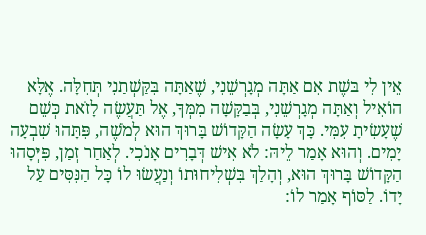אֵין לִי בּשֶׁת אִם אַתָּה מְגָרְשֵׁנִי, שֶׁאַתָּה בִּקַּשְׁתַנִי תְּחִלָּה. אֶלָּא הוֹאִיל וְאַתָּה מְגָרְשֵׁנִי, בְּבַקָּשָׁה מִמְּךָ, אֶל תַּעֲשֶׂה לָזֹאת כְּשֵׁם שֶׁעָשִׂיתָ עִמִּי. כָּךְ עָשָׂה הַקָּדוֹשׁ בָּרוּךְ הוּא לְמֹשֶׁה, פִּתָּהוּ שִׁבְעָה יָמִים. וְהוּא אָמַר לֵיהּ: לֹא אִישׁ דְּבָרִים אָנֹכִי. לְאַחַר זְמַן, פִּיְּסָהוּ הַקָּדוֹשׁ בָּרוּךְ הוּא, וְהָלַךְ בִּשְׁלִיחוּתוֹ וְנַעֲשׂוּ לוֹ כָּל הַנִּסִּים עַל יָדוֹ. לַסּוֹף אָמַר לוֹ: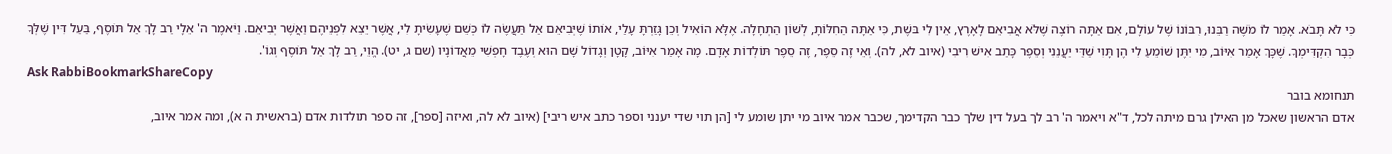כִּי לֹא תָּבֹא. אָמַר לוֹ מֹשֶׁה רַבֵּנוּ, רִבּוֹנוֹ שֶׁל עוֹלָם, אִם אַתָּה רוֹצֶה שֶׁלֹּא אֲבִיאֵם לָאָרֶץ, אֵין לִי בּשֶׁת, כִּי אַתָּה הַחִלּוֹתָ, לְשׁוֹן הַתְחָלָה. אֶלָּא הוֹאִיל וְכֵן גָּזַרְתָּ עָלַי, אוֹתוֹ שֶׁיְּבִיאֵם אַל תַּעֲשֶׂה לוֹ כְּשֵׁם שֶׁעָשִׂיתָ לִי, אֲשֶׁר יֵצֵא לִפְנֵיהֶם וַאֲשֶׁר יְבִיאֵם. וַיֹּאמֶר ה' אֵלָי רַב לָךְ אַל תּוֹסֶף, בַּעַל דִּין שֶׁלְּךָ כְּבָר הִקְדִּימְךָ. שֶׁכָּךְ אָמַר אִיּוֹב, מִי יִתֶּן שׁוֹמֵעַ לִי הֶן תָּוִי שַׁדַּי יַעֲנֵנִי וְסֵפֶר כָּתַב אִישׁ רִיבִי (איוב לא, לה). וְאֵי זֶה סֵפֶר, זֶה סֵפֶר תּוֹלְדוֹת אָדָם. מָה אָמַר אִיּוֹב, קָטָן וְגָדוֹל שָׁם הוּא וְעֶבֶד חָפְשִׁי מֵאֲדוֹנָיו (שם ג, יט). הֱוֵי, רַב לָךְ אַל תּוֹסֶף וְגוֹ'.
Ask RabbiBookmarkShareCopy
תנחומא בובר
אדם הראשון שאכל מן האילן גרם מיתה לכל, ד"א ויאמר ה' רב לך בעל דין שלך כבר הקדימך, שכבר אמר איוב מי יתן שומע לי [הן תוי שדי יענני וספר כתב איש ריבי] (איוב לא לה, ואיזה [ספר], זה ספר תולדות אדם (בראשית ה א), ומה אמר איוב,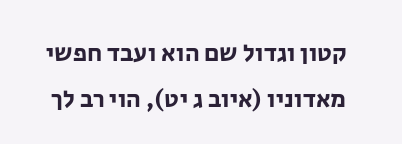קטון וגדול שם הוא ועבד חפשי מאדוניו (איוב ג יט), הוי רב לך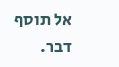אל תוסף דבר.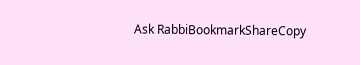Ask RabbiBookmarkShareCopy